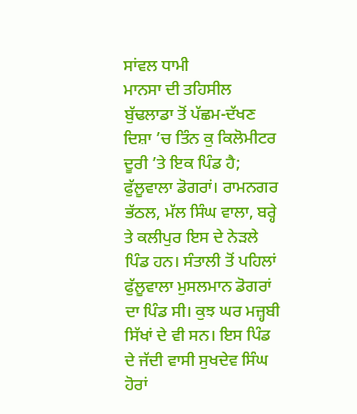ਸਾਂਵਲ ਧਾਮੀ
ਮਾਨਸਾ ਦੀ ਤਹਿਸੀਲ ਬੁੱਢਲਾਡਾ ਤੋਂ ਪੱਛਮ-ਦੱਖਣ ਦਿਸ਼ਾ ’ਚ ਤਿੰਨ ਕੁ ਕਿਲੋਮੀਟਰ ਦੂਰੀ ’ਤੇ ਇਕ ਪਿੰਡ ਹੈ; ਫੁੱਲੂਵਾਲਾ ਡੋਗਰਾਂ। ਰਾਮਨਗਰ ਭੱਠਲ, ਮੱਲ ਸਿੰਘ ਵਾਲਾ, ਬਰ੍ਹੇ ਤੇ ਕਲੀਪੁਰ ਇਸ ਦੇ ਨੇੜਲੇ ਪਿੰਡ ਹਨ। ਸੰਤਾਲੀ ਤੋਂ ਪਹਿਲਾਂ ਫੁੱਲੂਵਾਲਾ ਮੁਸਲਮਾਨ ਡੋਗਰਾਂ ਦਾ ਪਿੰਡ ਸੀ। ਕੁਝ ਘਰ ਮਜ਼੍ਹਬੀ ਸਿੱਖਾਂ ਦੇ ਵੀ ਸਨ। ਇਸ ਪਿੰਡ ਦੇ ਜੱਦੀ ਵਾਸੀ ਸੁਖਦੇਵ ਸਿੰਘ ਹੋਰਾਂ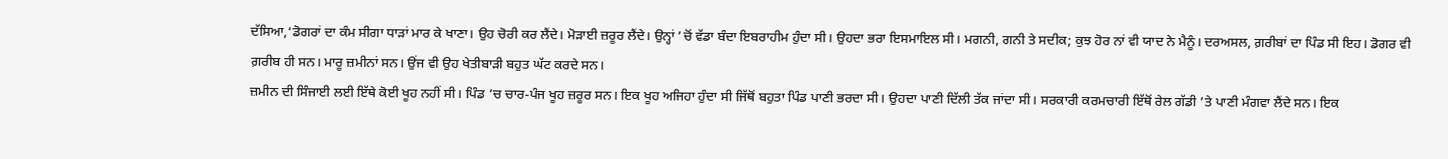ਦੱਸਿਆ,‘ਡੋਗਰਾਂ ਦਾ ਕੰਮ ਸੀਗਾ ਧਾੜਾਂ ਮਾਰ ਕੇ ਖਾਣਾ। ਉਹ ਚੋਰੀ ਕਰ ਲੈਂਦੇ। ਮੋੜਾਈ ਜ਼ਰੂਰ ਲੈਂਦੇ। ਉਨ੍ਹਾਂ ’ਚੋਂ ਵੱਡਾ ਬੰਦਾ ਇਬਰਾਹੀਮ ਹੁੰਦਾ ਸੀ। ਉਹਦਾ ਭਰਾ ਇਸਮਾਇਲ ਸੀ। ਮਗਨੀ, ਗਨੀ ਤੇ ਸਦੀਕ; ਕੁਝ ਹੋਰ ਨਾਂ ਵੀ ਯਾਦ ਨੇ ਮੈਨੂੰ। ਦਰਅਸਲ, ਗ਼ਰੀਬਾਂ ਦਾ ਪਿੰਡ ਸੀ ਇਹ। ਡੋਗਰ ਵੀ ਗ਼ਰੀਬ ਹੀ ਸਨ। ਮਾਰੂ ਜ਼ਮੀਨਾਂ ਸਨ। ਉਂਜ ਵੀ ਉਹ ਖੇਤੀਬਾੜੀ ਬਹੁਤ ਘੱਟ ਕਰਦੇ ਸਨ।
ਜ਼ਮੀਨ ਦੀ ਸਿੰਜਾਈ ਲਈ ਇੱਥੇ ਕੋਈ ਖੂਹ ਨਹੀਂ ਸੀ। ਪਿੰਡ ’ਚ ਚਾਰ-ਪੰਜ ਖੂਹ ਜ਼ਰੂਰ ਸਨ। ਇਕ ਖੂਹ ਅਜਿਹਾ ਹੁੰਦਾ ਸੀ ਜਿੱਥੋਂ ਬਹੁਤਾ ਪਿੰਡ ਪਾਣੀ ਭਰਦਾ ਸੀ। ਉਹਦਾ ਪਾਣੀ ਦਿੱਲੀ ਤੱਕ ਜਾਂਦਾ ਸੀ। ਸਰਕਾਰੀ ਕਰਮਚਾਰੀ ਇੱਥੋਂ ਰੇਲ ਗੱਡੀ ’ਤੇ ਪਾਣੀ ਮੰਗਵਾ ਲੈਂਦੇ ਸਨ। ਇਕ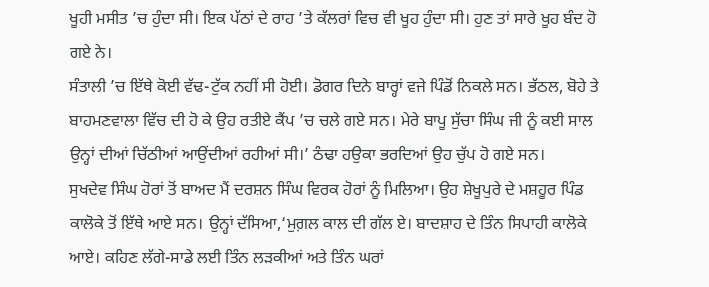ਖੂਹੀ ਮਸੀਤ ’ਚ ਹੁੰਦਾ ਸੀ। ਇਕ ਪੱਠਾਂ ਦੇ ਰਾਹ ’ਤੇ ਕੱਲਰਾਂ ਵਿਚ ਵੀ ਖੂਹ ਹੁੰਦਾ ਸੀ। ਹੁਣ ਤਾਂ ਸਾਰੇ ਖੂਹ ਬੰਦ ਹੋ ਗਏ ਨੇ।
ਸੰਤਾਲੀ ’ਚ ਇੱਥੇ ਕੋਈ ਵੱਢ-ਟੁੱਕ ਨਹੀਂ ਸੀ ਹੋਈ। ਡੋਗਰ ਦਿਨੇ ਬਾਰ੍ਹਾਂ ਵਜੇ ਪਿੰਡੋਂ ਨਿਕਲੇ ਸਨ। ਭੱਠਲ, ਬੋਹੇ ਤੇ ਬਾਹਮਣਵਾਲਾ ਵਿੱਚ ਦੀ ਹੋ ਕੇ ਉਹ ਰਤੀਏ ਕੈਂਪ ’ਚ ਚਲੇ ਗਏ ਸਨ। ਮੇਰੇ ਬਾਪੂ ਸੁੱਚਾ ਸਿੰਘ ਜੀ ਨੂੰ ਕਈ ਸਾਲ ਉਨ੍ਹਾਂ ਦੀਆਂ ਚਿੱਠੀਆਂ ਆਉਂਦੀਆਂ ਰਹੀਆਂ ਸੀ।’ ਠੰਢਾ ਹਉਕਾ ਭਰਦਿਆਂ ਉਹ ਚੁੱਪ ਹੋ ਗਏ ਸਨ।
ਸੁਖਦੇਵ ਸਿੰਘ ਹੋਰਾਂ ਤੋਂ ਬਾਅਦ ਮੈਂ ਦਰਸ਼ਨ ਸਿੰਘ ਵਿਰਕ ਹੋਰਾਂ ਨੂੰ ਮਿਲਿਆ। ਉਹ ਸ਼ੇਖੂਪੁਰੇ ਦੇ ਮਸ਼ਹੂਰ ਪਿੰਡ ਕਾਲੋਕੇ ਤੋਂ ਇੱਥੇ ਆਏ ਸਨ। ਉਨ੍ਹਾਂ ਦੱਸਿਆ,‘ਮੁਗ਼ਲ ਕਾਲ ਦੀ ਗੱਲ ਏ। ਬਾਦਸ਼ਾਹ ਦੇ ਤਿੰਨ ਸਿਪਾਹੀ ਕਾਲੋਕੇ ਆਏ। ਕਹਿਣ ਲੱਗੇ-ਸਾਡੇ ਲਈ ਤਿੰਨ ਲੜਕੀਆਂ ਅਤੇ ਤਿੰਨ ਘਰਾਂ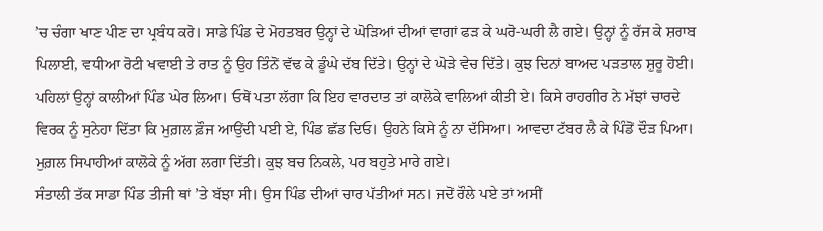’ਚ ਚੰਗਾ ਖਾਣ ਪੀਣ ਦਾ ਪ੍ਰਬੰਧ ਕਰੋ। ਸਾਡੇ ਪਿੰਡ ਦੇ ਮੋਹਤਬਰ ਉਨ੍ਹਾਂ ਦੇ ਘੋੜਿਆਂ ਦੀਆਂ ਵਾਗਾਂ ਫੜ ਕੇ ਘਰੋ-ਘਰੀ ਲੈ ਗਏ। ਉਨ੍ਹਾਂ ਨੂੰ ਰੱਜ ਕੇ ਸ਼ਰਾਬ ਪਿਲਾਈ, ਵਧੀਆ ਰੋਟੀ ਖਵਾਈ ਤੇ ਰਾਤ ਨੂੰ ਉਹ ਤਿੰਨੋਂ ਵੱਢ ਕੇ ਡੂੰਘੇ ਦੱਬ ਦਿੱਤੇ। ਉਨ੍ਹਾਂ ਦੇ ਘੋੜੇ ਵੇਚ ਦਿੱਤੇ। ਕੁਝ ਦਿਨਾਂ ਬਾਅਦ ਪੜਤਾਲ ਸ਼ੁਰੂ ਹੋਈ। ਪਹਿਲਾਂ ਉਨ੍ਹਾਂ ਕਾਲੀਆਂ ਪਿੰਡ ਘੇਰ ਲਿਆ। ਓਥੋਂ ਪਤਾ ਲੱਗਾ ਕਿ ਇਹ ਵਾਰਦਾਤ ਤਾਂ ਕਾਲੋਕੇ ਵਾਲਿਆਂ ਕੀਤੀ ਏ। ਕਿਸੇ ਰਾਹਗੀਰ ਨੇ ਮੱਝਾਂ ਚਾਰਦੇ ਵਿਰਕ ਨੂੰ ਸੁਨੇਹਾ ਦਿੱਤਾ ਕਿ ਮੁਗ਼ਲ ਫ਼ੌਜ ਆਉਂਦੀ ਪਈ ਏ, ਪਿੰਡ ਛੱਡ ਦਿਓ। ਉਹਨੇ ਕਿਸੇ ਨੂੰ ਨਾ ਦੱਸਿਆ। ਆਵਦਾ ਟੱਬਰ ਲੈ ਕੇ ਪਿੰਡੋਂ ਦੌੜ ਪਿਆ। ਮੁਗ਼ਲ ਸਿਪਾਹੀਆਂ ਕਾਲੋਕੇ ਨੂੰ ਅੱਗ ਲਗਾ ਦਿੱਤੀ। ਕੁਝ ਬਚ ਨਿਕਲੇ, ਪਰ ਬਹੁਤੇ ਮਾਰੇ ਗਏ।
ਸੰਤਾਲੀ ਤੱਕ ਸਾਡਾ ਪਿੰਡ ਤੀਜੀ ਥਾਂ ’ਤੇ ਬੱਝਾ ਸੀ। ਉਸ ਪਿੰਡ ਦੀਆਂ ਚਾਰ ਪੱਤੀਆਂ ਸਨ। ਜਦੋਂ ਰੌਲੇ ਪਏ ਤਾਂ ਅਸੀਂ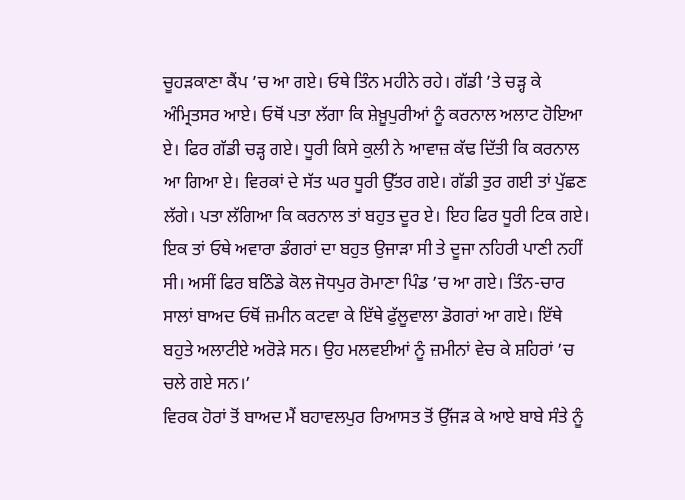ਚੂਹੜਕਾਣਾ ਕੈਂਪ ’ਚ ਆ ਗਏ। ਓਥੇ ਤਿੰਨ ਮਹੀਨੇ ਰਹੇ। ਗੱਡੀ ’ਤੇ ਚੜ੍ਹ ਕੇ ਅੰਮ੍ਰਿਤਸਰ ਆਏ। ਓਥੋਂ ਪਤਾ ਲੱਗਾ ਕਿ ਸ਼ੇਖ਼ੂਪੁਰੀਆਂ ਨੂੰ ਕਰਨਾਲ ਅਲਾਟ ਹੋਇਆ ਏ। ਫਿਰ ਗੱਡੀ ਚੜ੍ਹ ਗਏ। ਧੂਰੀ ਕਿਸੇ ਕੁਲੀ ਨੇ ਆਵਾਜ਼ ਕੱਢ ਦਿੱਤੀ ਕਿ ਕਰਨਾਲ ਆ ਗਿਆ ਏ। ਵਿਰਕਾਂ ਦੇ ਸੱਤ ਘਰ ਧੂਰੀ ਉੱਤਰ ਗਏ। ਗੱਡੀ ਤੁਰ ਗਈ ਤਾਂ ਪੁੱਛਣ ਲੱਗੇ। ਪਤਾ ਲੱਗਿਆ ਕਿ ਕਰਨਾਲ ਤਾਂ ਬਹੁਤ ਦੂਰ ਏ। ਇਹ ਫਿਰ ਧੂਰੀ ਟਿਕ ਗਏ। ਇਕ ਤਾਂ ਓਥੇ ਅਵਾਰਾ ਡੰਗਰਾਂ ਦਾ ਬਹੁਤ ਉਜਾੜਾ ਸੀ ਤੇ ਦੂਜਾ ਨਹਿਰੀ ਪਾਣੀ ਨਹੀਂ ਸੀ। ਅਸੀਂ ਫਿਰ ਬਠਿੰਡੇ ਕੋਲ ਜੋਧਪੁਰ ਰੋਮਾਣਾ ਪਿੰਡ ’ਚ ਆ ਗਏ। ਤਿੰਨ-ਚਾਰ ਸਾਲਾਂ ਬਾਅਦ ਓਥੋਂ ਜ਼ਮੀਨ ਕਟਵਾ ਕੇ ਇੱਥੇ ਫੁੱਲੂਵਾਲਾ ਡੋਗਰਾਂ ਆ ਗਏ। ਇੱਥੇ ਬਹੁਤੇ ਅਲਾਟੀਏ ਅਰੋੜੇ ਸਨ। ਉਹ ਮਲਵਈਆਂ ਨੂੰ ਜ਼ਮੀਨਾਂ ਵੇਚ ਕੇ ਸ਼ਹਿਰਾਂ ’ਚ ਚਲੇ ਗਏ ਸਨ।’
ਵਿਰਕ ਹੋਰਾਂ ਤੋਂ ਬਾਅਦ ਮੈਂ ਬਹਾਵਲਪੁਰ ਰਿਆਸਤ ਤੋਂ ਉੱਜੜ ਕੇ ਆਏ ਬਾਬੇ ਸੰਤੇ ਨੂੰ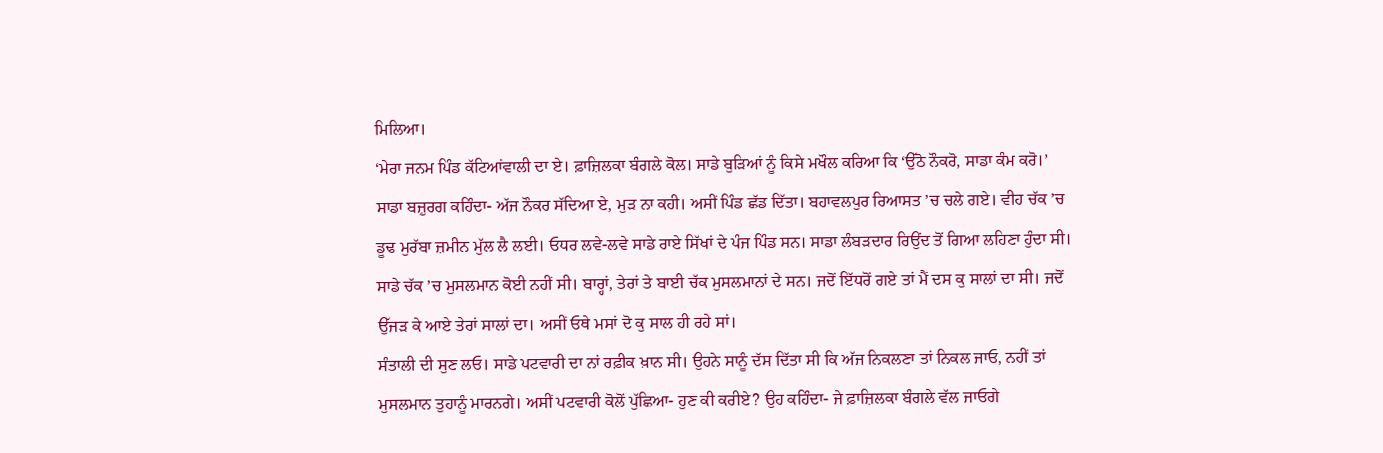ਮਿਲਿਆ।
‘ਮੇਰਾ ਜਨਮ ਪਿੰਡ ਕੱਟਿਆਂਵਾਲੀ ਦਾ ਏ। ਫ਼ਾਜ਼ਿਲਕਾ ਬੰਗਲੇ ਕੋਲ। ਸਾਡੇ ਬੁੜਿਆਂ ਨੂੰ ਕਿਸੇ ਮਖੌਲ ਕਰਿਆ ਕਿ ‘ਉੱਠੋ ਨੌਕਰੋ, ਸਾਡਾ ਕੰਮ ਕਰੋ।’ ਸਾਡਾ ਬਜ਼ੁਰਗ ਕਹਿੰਦਾ- ਅੱਜ ਨੌਕਰ ਸੱਦਿਆ ਏ, ਮੁੜ ਨਾ ਕਹੀ। ਅਸੀਂ ਪਿੰਡ ਛੱਡ ਦਿੱਤਾ। ਬਹਾਵਲਪੁਰ ਰਿਆਸਤ ’ਚ ਚਲੇ ਗਏ। ਵੀਹ ਚੱਕ ’ਚ ਡੂਢ ਮੁਰੱਬਾ ਜ਼ਮੀਨ ਮੁੱਲ ਲੈ ਲਈ। ਓਧਰ ਲਵੇ-ਲਵੇ ਸਾਡੇ ਰਾਏ ਸਿੱਖਾਂ ਦੇ ਪੰਜ ਪਿੰਡ ਸਨ। ਸਾਡਾ ਲੰਬੜਦਾਰ ਰਿਉਂਦ ਤੋਂ ਗਿਆ ਲਹਿਣਾ ਹੁੰਦਾ ਸੀ। ਸਾਡੇ ਚੱਕ ’ਚ ਮੁਸਲਮਾਨ ਕੋਈ ਨਹੀਂ ਸੀ। ਬਾਰ੍ਹਾਂ, ਤੇਰਾਂ ਤੇ ਬਾਈ ਚੱਕ ਮੁਸਲਮਾਨਾਂ ਦੇ ਸਨ। ਜਦੋਂ ਇੱਧਰੋਂ ਗਏ ਤਾਂ ਮੈਂ ਦਸ ਕੁ ਸਾਲਾਂ ਦਾ ਸੀ। ਜਦੋਂ ਉੱਜੜ ਕੇ ਆਏ ਤੇਰਾਂ ਸਾਲਾਂ ਦਾ। ਅਸੀਂ ਓਥੇ ਮਸਾਂ ਦੋ ਕੁ ਸਾਲ ਹੀ ਰਹੇ ਸਾਂ।
ਸੰਤਾਲੀ ਦੀ ਸੁਣ ਲਓ। ਸਾਡੇ ਪਟਵਾਰੀ ਦਾ ਨਾਂ ਰਫ਼ੀਕ ਖ਼ਾਨ ਸੀ। ਉਹਨੇ ਸਾਨੂੰ ਦੱਸ ਦਿੱਤਾ ਸੀ ਕਿ ਅੱਜ ਨਿਕਲਣਾ ਤਾਂ ਨਿਕਲ ਜਾਓ, ਨਹੀਂ ਤਾਂ ਮੁਸਲਮਾਨ ਤੁਹਾਨੂੰ ਮਾਰਨਗੇ। ਅਸੀਂ ਪਟਵਾਰੀ ਕੋਲੋਂ ਪੁੱਛਿਆ- ਹੁਣ ਕੀ ਕਰੀਏ? ਉਹ ਕਹਿੰਦਾ- ਜੇ ਫ਼ਾਜ਼ਿਲਕਾ ਬੰਗਲੇ ਵੱਲ ਜਾਓਗੇ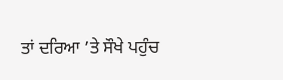ਤਾਂ ਦਰਿਆ ’ਤੇ ਸੌਖੇ ਪਹੁੰਚ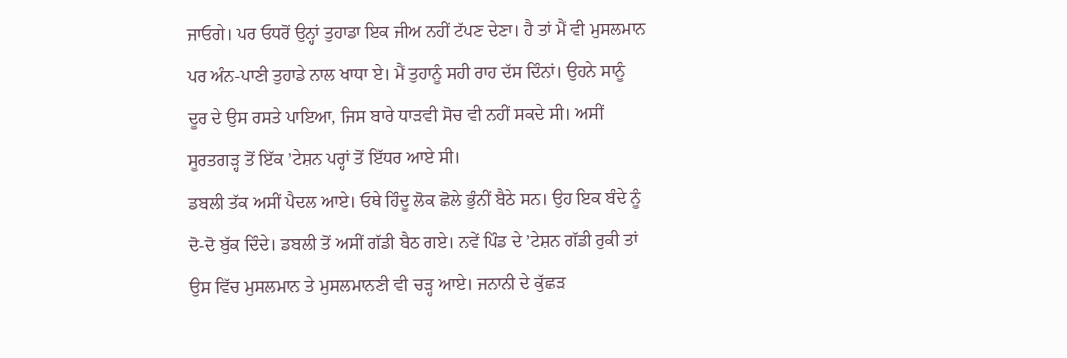ਜਾਓਗੇ। ਪਰ ਓਧਰੋਂ ਉਨ੍ਹਾਂ ਤੁਹਾਡਾ ਇਕ ਜੀਅ ਨਹੀਂ ਟੱਪਣ ਦੇਣਾ। ਹੈ ਤਾਂ ਮੈਂ ਵੀ ਮੁਸਲਮਾਨ ਪਰ ਅੰਨ-ਪਾਣੀ ਤੁਹਾਡੇ ਨਾਲ ਖਾਧਾ ਏ। ਮੈਂ ਤੁਹਾਨੂੰ ਸਹੀ ਰਾਹ ਦੱਸ ਦਿੰਨਾਂ। ਉਹਨੇ ਸਾਨੂੰ ਦੂਰ ਦੇ ਉਸ ਰਸਤੇ ਪਾਇਆ, ਜਿਸ ਬਾਰੇ ਧਾੜਵੀ ਸੋਚ ਵੀ ਨਹੀਂ ਸਕਦੇ ਸੀ। ਅਸੀਂ ਸੂਰਤਗੜ੍ਹ ਤੋਂ ਇੱਕ ’ਟੇਸ਼ਨ ਪਰ੍ਹਾਂ ਤੋਂ ਇੱਧਰ ਆਏ ਸੀ।
ਡਬਲੀ ਤੱਕ ਅਸੀਂ ਪੈਦਲ ਆਏ। ਓਥੇ ਹਿੰਦੂ ਲੋਕ ਛੋਲੇ ਭੁੰਨੀਂ ਬੈਠੇ ਸਨ। ਉਹ ਇਕ ਬੰਦੇ ਨੂੰ ਦੋ-ਦੋ ਬੁੱਕ ਦਿੰਦੇ। ਡਬਲੀ ਤੋਂ ਅਸੀਂ ਗੱਡੀ ਬੈਠ ਗਏ। ਨਵੇਂ ਪਿੰਡ ਦੇ ’ਟੇਸ਼ਨ ਗੱਡੀ ਰੁਕੀ ਤਾਂ ਉਸ ਵਿੱਚ ਮੁਸਲਮਾਨ ਤੇ ਮੁਸਲਮਾਨਣੀ ਵੀ ਚੜ੍ਹ ਆਏ। ਜਨਾਨੀ ਦੇ ਕੁੱਛੜ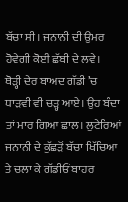ਬੱਚਾ ਸੀ। ਜਨਾਨੀ ਦੀ ਉਮਰ ਹੋਵੇਗੀ ਕੋਈ ਛੱਬੀ ਦੇ ਲਵੇ।
ਥੋੜ੍ਹੀ ਦੇਰ ਬਾਅਦ ਗੱਡੀ ’ਚ ਧਾੜਵੀ ਵੀ ਚੜ੍ਹ ਆਏ। ਉਹ ਬੰਦਾ ਤਾਂ ਮਾਰ ਗਿਆ ਛਾਲ। ਲੁਟੇਰਿਆਂ ਜਨਾਨੀ ਦੇ ਕੁੱਛੜੋਂ ਬੱਚਾ ਖਿੱਚਿਆ ਤੇ ਚਲਾ ਕੇ ਗੱਡੀਓਂ ਬਾਹਰ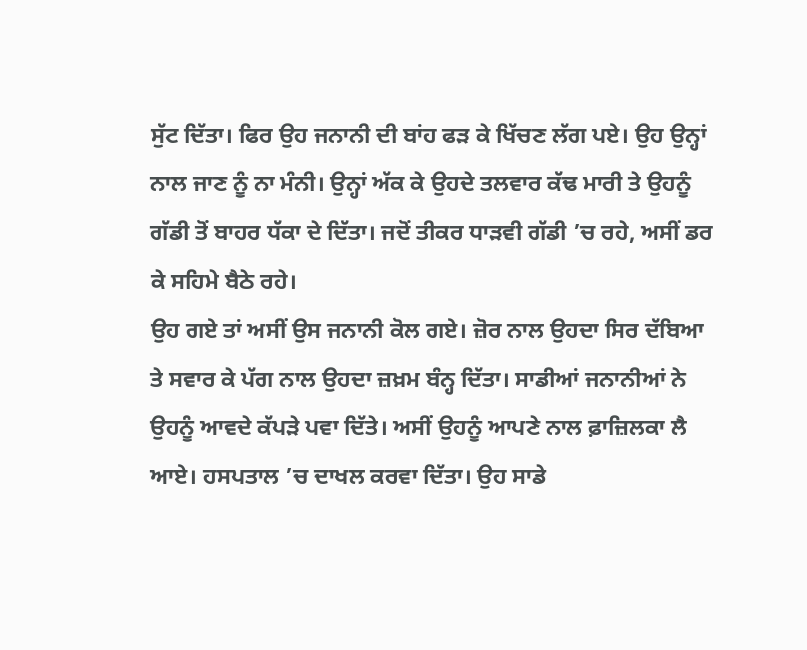ਸੁੱਟ ਦਿੱਤਾ। ਫਿਰ ਉਹ ਜਨਾਨੀ ਦੀ ਬਾਂਹ ਫੜ ਕੇ ਖਿੱਚਣ ਲੱਗ ਪਏ। ਉਹ ਉਨ੍ਹਾਂ ਨਾਲ ਜਾਣ ਨੂੰ ਨਾ ਮੰਨੀ। ਉਨ੍ਹਾਂ ਅੱਕ ਕੇ ਉਹਦੇ ਤਲਵਾਰ ਕੱਢ ਮਾਰੀ ਤੇ ਉਹਨੂੰ ਗੱਡੀ ਤੋਂ ਬਾਹਰ ਧੱਕਾ ਦੇ ਦਿੱਤਾ। ਜਦੋਂ ਤੀਕਰ ਧਾੜਵੀ ਗੱਡੀ ’ਚ ਰਹੇ, ਅਸੀਂ ਡਰ ਕੇ ਸਹਿਮੇ ਬੈਠੇ ਰਹੇ।
ਉਹ ਗਏ ਤਾਂ ਅਸੀਂ ਉਸ ਜਨਾਨੀ ਕੋਲ ਗਏ। ਜ਼ੋਰ ਨਾਲ ਉਹਦਾ ਸਿਰ ਦੱਬਿਆ ਤੇ ਸਵਾਰ ਕੇ ਪੱਗ ਨਾਲ ਉਹਦਾ ਜ਼ਖ਼ਮ ਬੰਨ੍ਹ ਦਿੱਤਾ। ਸਾਡੀਆਂ ਜਨਾਨੀਆਂ ਨੇ ਉਹਨੂੰ ਆਵਦੇ ਕੱਪੜੇ ਪਵਾ ਦਿੱਤੇ। ਅਸੀਂ ਉਹਨੂੰ ਆਪਣੇ ਨਾਲ ਫ਼ਾਜ਼ਿਲਕਾ ਲੈ ਆਏ। ਹਸਪਤਾਲ ’ਚ ਦਾਖਲ ਕਰਵਾ ਦਿੱਤਾ। ਉਹ ਸਾਡੇ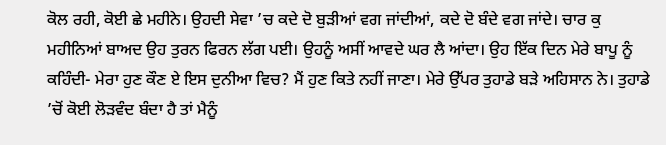ਕੋਲ ਰਹੀ, ਕੋਈ ਛੇ ਮਹੀਨੇ। ਉਹਦੀ ਸੇਵਾ ’ਚ ਕਦੇ ਦੋ ਬੁੜੀਆਂ ਵਗ ਜਾਂਦੀਆਂ, ਕਦੇ ਦੋ ਬੰਦੇ ਵਗ ਜਾਂਦੇ। ਚਾਰ ਕੁ ਮਹੀਨਿਆਂ ਬਾਅਦ ਉਹ ਤੁਰਨ ਫਿਰਨ ਲੱਗ ਪਈ। ਉਹਨੂੰ ਅਸੀਂ ਆਵਦੇ ਘਰ ਲੈ ਆਂਦਾ। ਉਹ ਇੱਕ ਦਿਨ ਮੇਰੇ ਬਾਪੂ ਨੂੰ ਕਹਿੰਦੀ- ਮੇਰਾ ਹੁਣ ਕੌਣ ਏ ਇਸ ਦੁਨੀਆ ਵਿਚ? ਮੈਂ ਹੁਣ ਕਿਤੇ ਨਹੀਂ ਜਾਣਾ। ਮੇਰੇ ਉੱਪਰ ਤੁਹਾਡੇ ਬੜੇ ਅਹਿਸਾਨ ਨੇ। ਤੁਹਾਡੇ ’ਚੋਂ ਕੋਈ ਲੋੜਵੰਦ ਬੰਦਾ ਹੈ ਤਾਂ ਮੈਨੂੰ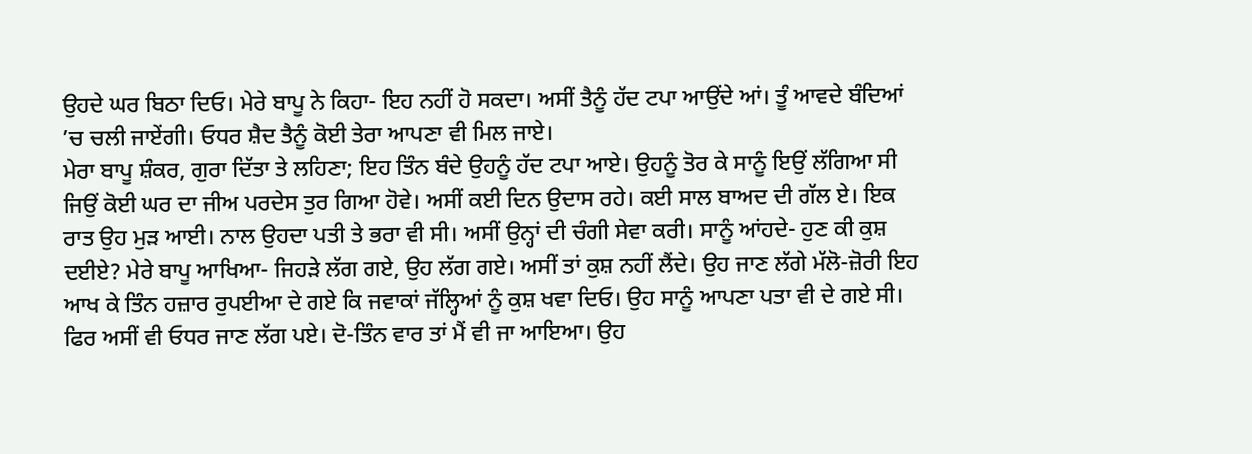ਉਹਦੇ ਘਰ ਬਿਠਾ ਦਿਓ। ਮੇਰੇ ਬਾਪੂ ਨੇ ਕਿਹਾ- ਇਹ ਨਹੀਂ ਹੋ ਸਕਦਾ। ਅਸੀਂ ਤੈਨੂੰ ਹੱਦ ਟਪਾ ਆਉਂਦੇ ਆਂ। ਤੂੰ ਆਵਦੇ ਬੰਦਿਆਂ ’ਚ ਚਲੀ ਜਾਏਂਗੀ। ਓਧਰ ਸ਼ੈਦ ਤੈਨੂੰ ਕੋਈ ਤੇਰਾ ਆਪਣਾ ਵੀ ਮਿਲ ਜਾਏ।
ਮੇਰਾ ਬਾਪੂ ਸ਼ੰਕਰ, ਗੁਰਾ ਦਿੱਤਾ ਤੇ ਲਹਿਣਾ; ਇਹ ਤਿੰਨ ਬੰਦੇ ਉਹਨੂੰ ਹੱਦ ਟਪਾ ਆਏ। ਉਹਨੂੰ ਤੋਰ ਕੇ ਸਾਨੂੰ ਇਉਂ ਲੱਗਿਆ ਸੀ ਜਿਉਂ ਕੋਈ ਘਰ ਦਾ ਜੀਅ ਪਰਦੇਸ ਤੁਰ ਗਿਆ ਹੋਵੇ। ਅਸੀਂ ਕਈ ਦਿਨ ਉਦਾਸ ਰਹੇ। ਕਈ ਸਾਲ ਬਾਅਦ ਦੀ ਗੱਲ ਏ। ਇਕ ਰਾਤ ਉਹ ਮੁੜ ਆਈ। ਨਾਲ ਉਹਦਾ ਪਤੀ ਤੇ ਭਰਾ ਵੀ ਸੀ। ਅਸੀਂ ਉਨ੍ਹਾਂ ਦੀ ਚੰਗੀ ਸੇਵਾ ਕਰੀ। ਸਾਨੂੰ ਆਂਹਦੇ- ਹੁਣ ਕੀ ਕੁਸ਼ ਦਈਏ? ਮੇਰੇ ਬਾਪੂ ਆਖਿਆ- ਜਿਹੜੇ ਲੱਗ ਗਏ, ਉਹ ਲੱਗ ਗਏ। ਅਸੀਂ ਤਾਂ ਕੁਸ਼ ਨਹੀਂ ਲੈਂਦੇ। ਉਹ ਜਾਣ ਲੱਗੇ ਮੱਲੋ-ਜ਼ੋਰੀ ਇਹ ਆਖ ਕੇ ਤਿੰਨ ਹਜ਼ਾਰ ਰੁਪਈਆ ਦੇ ਗਏ ਕਿ ਜਵਾਕਾਂ ਜੱਲ੍ਹਿਆਂ ਨੂੰ ਕੁਸ਼ ਖਵਾ ਦਿਓ। ਉਹ ਸਾਨੂੰ ਆਪਣਾ ਪਤਾ ਵੀ ਦੇ ਗਏ ਸੀ। ਫਿਰ ਅਸੀਂ ਵੀ ਓਧਰ ਜਾਣ ਲੱਗ ਪਏ। ਦੋ-ਤਿੰਨ ਵਾਰ ਤਾਂ ਮੈਂ ਵੀ ਜਾ ਆਇਆ। ਉਹ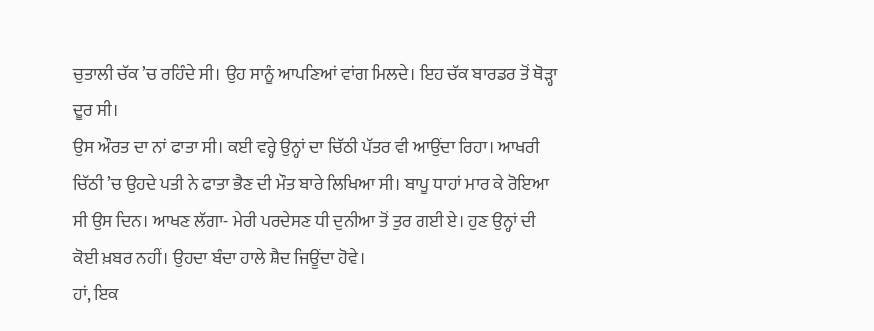ਚੁਤਾਲੀ ਚੱਕ ’ਚ ਰਹਿੰਦੇ ਸੀ। ਉਹ ਸਾਨੂੰ ਆਪਣਿਆਂ ਵਾਂਗ ਮਿਲਦੇ। ਇਹ ਚੱਕ ਬਾਰਡਰ ਤੋਂ ਥੋੜ੍ਹਾ ਦੂਰ ਸੀ।
ਉਸ ਔਰਤ ਦਾ ਨਾਂ ਫਾਤਾ ਸੀ। ਕਈ ਵਰ੍ਹੇ ਉਨ੍ਹਾਂ ਦਾ ਚਿੱਠੀ ਪੱਤਰ ਵੀ ਆਉਂਦਾ ਰਿਹਾ। ਆਖਰੀ ਚਿੱਠੀ ’ਚ ਉਹਦੇ ਪਤੀ ਨੇ ਫਾਤਾ ਭੈਣ ਦੀ ਮੌਤ ਬਾਰੇ ਲਿਖਿਆ ਸੀ। ਬਾਪੂ ਧਾਹਾਂ ਮਾਰ ਕੇ ਰੋਇਆ ਸੀ ਉਸ ਦਿਨ। ਆਖਣ ਲੱਗਾ- ਮੇਰੀ ਪਰਦੇਸਣ ਧੀ ਦੁਨੀਆ ਤੋਂ ਤੁਰ ਗਈ ਏ। ਹੁਣ ਉਨ੍ਹਾਂ ਦੀ ਕੋਈ ਖ਼ਬਰ ਨਹੀਂ। ਉਹਦਾ ਬੰਦਾ ਹਾਲੇ ਸ਼ੈਦ ਜਿਊਂਦਾ ਹੋਵੇ।
ਹਾਂ, ਇਕ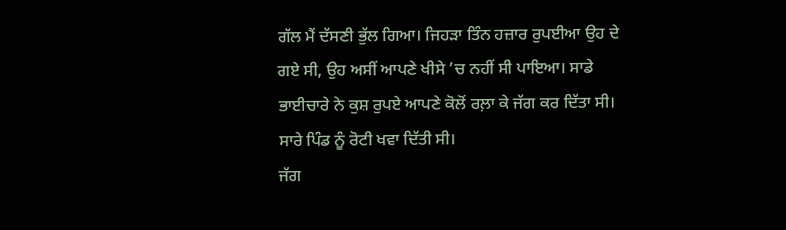ਗੱਲ ਮੈਂ ਦੱਸਣੀ ਭੁੱਲ ਗਿਆ। ਜਿਹੜਾ ਤਿੰਨ ਹਜ਼ਾਰ ਰੁਪਈਆ ਉਹ ਦੇ ਗਏ ਸੀ, ਉਹ ਅਸੀਂ ਆਪਣੇ ਖੀਸੇ ’ਚ ਨਹੀਂ ਸੀ ਪਾਇਆ। ਸਾਡੇ ਭਾਈਚਾਰੇ ਨੇ ਕੁਸ਼ ਰੁਪਏ ਆਪਣੇ ਕੋਲੋਂ ਰਲ਼ਾ ਕੇ ਜੱਗ ਕਰ ਦਿੱਤਾ ਸੀ। ਸਾਰੇ ਪਿੰਡ ਨੂੰ ਰੋਟੀ ਖਵਾ ਦਿੱਤੀ ਸੀ।
ਜੱਗ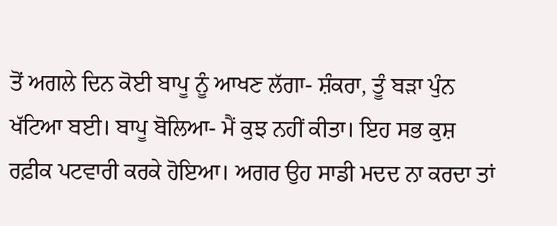ਤੋਂ ਅਗਲੇ ਦਿਨ ਕੋਈ ਬਾਪੂ ਨੂੰ ਆਖਣ ਲੱਗਾ- ਸ਼ੰਕਰਾ, ਤੂੰ ਬੜਾ ਪੁੰਨ ਖੱਟਿਆ ਬਈ। ਬਾਪੂ ਬੋਲਿਆ- ਮੈਂ ਕੁਝ ਨਹੀਂ ਕੀਤਾ। ਇਹ ਸਭ ਕੁਸ਼ ਰਫ਼ੀਕ ਪਟਵਾਰੀ ਕਰਕੇ ਹੋਇਆ। ਅਗਰ ਉਹ ਸਾਡੀ ਮਦਦ ਨਾ ਕਰਦਾ ਤਾਂ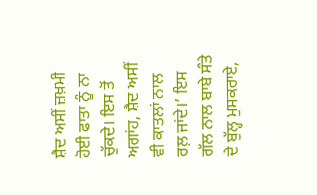ਸ਼ੈਦ ਅਸੀਂ ਜ਼ਖ਼ਮੀ ਹੋਈ ਫਾਤਾ ਨੂੰ ਨਾ ਚੁੱਕਦੇ। ਇਸ ਤੋਂ ਅਗਾਂਹ, ਸ਼ੈਦ ਅਸੀਂ ਵੀ ਕਾਤਲਾਂ ਨਾਲ ਰਲ਼ ਜਾਂਦੇ।’ ਇਸ ਗੱਲ ਨਾਲ ਬਾਬੇ ਸੰਤੇ ਦੇ ਬੁੱਲ੍ਹ ਮੁਸਕਰਾਏ,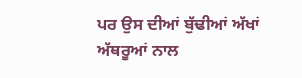ਪਰ ਉਸ ਦੀਆਂ ਬੁੱਢੀਆਂ ਅੱਖਾਂ ਅੱਥਰੂਆਂ ਨਾਲ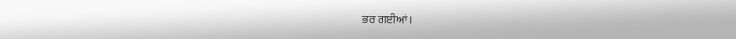ਭਰ ਗਈਆਂ।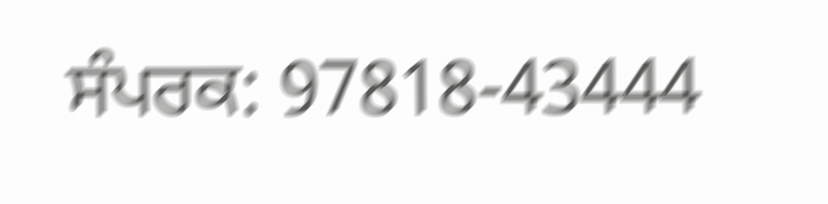ਸੰਪਰਕ: 97818-43444